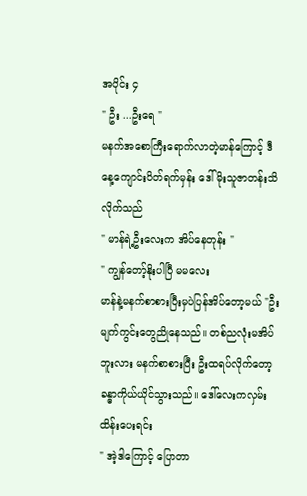အပိုင်း ၄
" ဦး ...ဦးရေ "
မနက်အစောကြီးရောက်လာတဲ့မာန်ကြောင့် ဒီနေ့ကျောင်းပိတ်ရက်မှန်း ဒေါ်မိုးသူဇာတန်းသိလိုက်သည်
" မာန်ရဲ့ဦးလေးက အိပ်နေတုန်း "
" ကျွန်တော့်နိုးပါပြီ မမလေး
မာန်နဲ့မနက်စာစားပြီးမှပဲပြန်အိပ်တော့မယ် "ဦးမျက်ကွင်းတွေညိုနေသည်။ တစ်ညလုံးမအိပ်ဘူးလား မနက်စာစားပြီး ဦးထရပ်လိုက်တော့ ခန္ဓာကိုယ်ယိုင်သွားသည်။ ဒေါ်လေးကလှမ်းထိန်းပေးရင်း
" အဲ့ဒါကြောင့် ပြောတာ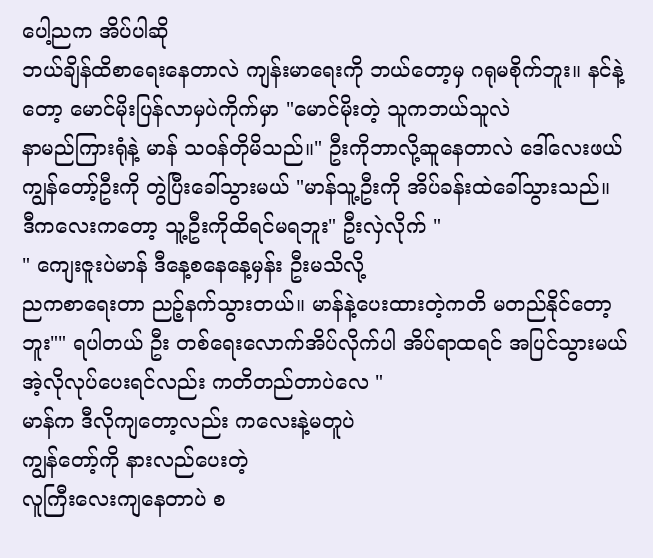ပေါ့ညက အိပ်ပါဆို
ဘယ်ချိန်ထိစာရေးနေတာလဲ ကျန်းမာရေးကို ဘယ်တော့မှ ဂရုမစိုက်ဘူး။ နင်နဲ့တော့ မောင်မိုးပြန်လာမှပဲကိုက်မှာ "မောင်မိုးတဲ့ သူကဘယ်သူလဲ
နာမည်ကြားရုံနဲ့ မာန် သဝန်တိုမိသည်။" ဦးကိုဘာလို့ဆူနေတာလဲ ဒေါ်လေးဖယ်
ကျွန်တော့်ဦးကို တွဲပြီးခေါ်သွားမယ် "မာန်သူ့ဦးကို အိပ်ခန်းထဲခေါ်သွားသည်။
ဒီကလေးကတော့ သူ့ဦးကိုထိရင်မရဘူး" ဦးလှဲလိုက် "
" ကျေးဇူးပဲမာန် ဒီနေ့စနေနေ့မှန်း ဦးမသိလို့
ညကစာရေးတာ ညဉ့်နက်သွားတယ်။ မာန်နဲ့ပေးထားတဲ့ကတိ မတည်နိုင်တော့ဘူး"" ရပါတယ် ဦး တစ်ရေးလောက်အိပ်လိုက်ပါ အိပ်ရာထရင် အပြင်သွားမယ် အဲ့လိုလုပ်ပေးရင်လည်း ကတိတည်တာပဲလေ "
မာန်က ဒီလိုကျတော့လည်း ကလေးနဲ့မတူပဲ
ကျွန်တော့်ကို နားလည်ပေးတဲ့
လူကြီးလေးကျနေတာပဲ စ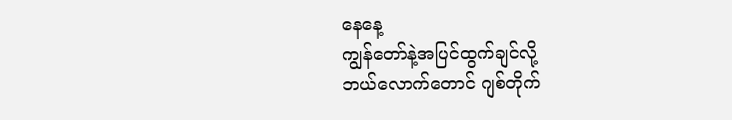နေနေ့
ကျွန်တော်နဲ့အပြင်ထွက်ချင်လို့
ဘယ်လောက်တောင် ဂျစ်တိုက်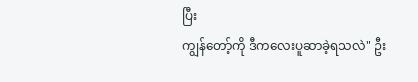ပြီး
ကျွန်တော့်ကို ဒီကလေးပူဆာခဲ့ရသလဲ" ဦး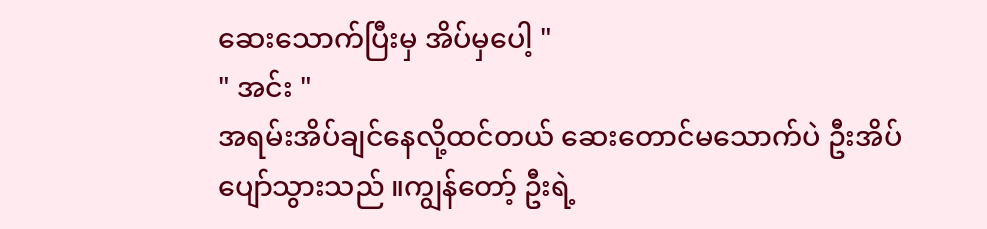ဆေးသောက်ပြီးမှ အိပ်မှပေါ့ "
" အင်း "
အရမ်းအိပ်ချင်နေလို့ထင်တယ် ဆေးတောင်မသောက်ပဲ ဦးအိပ်ပျော်သွားသည် ။ကျွန်တော့် ဦးရဲ့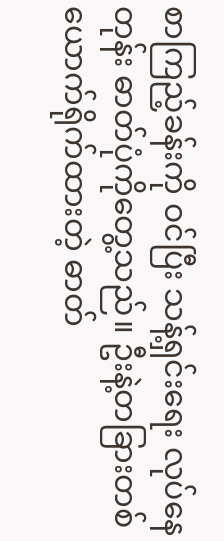စာကြည့်ခန်းကို ဝင်ပြီး သန့်ရှင်းရေး လုပ်နေတုန်း ဓာတ်ပုံကိုတွေ့သည်။ ဦးနဲ့တခြားတစ်ယောက်ရိုက်ထားတဲ့ ဓာတ်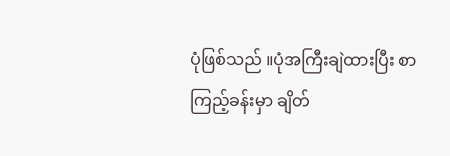ပုံဖြစ်သည် ။ပုံအကြီးချဲထားပြီး စာကြည့်ခန်းမှာ ချိတ်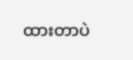ထားတာပဲ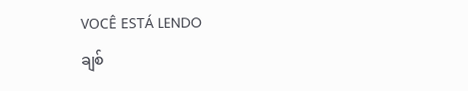VOCÊ ESTÁ LENDO
ချစ်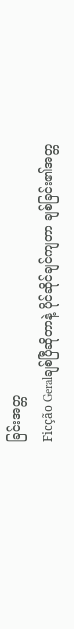ခြင်းအတ္တ
Ficção Geralချစ်ပြီဆိုတာနဲ့ ပိုင်ဆိုင်ချင်ကျတာ ချစ်ခြင်း၏အတ္တ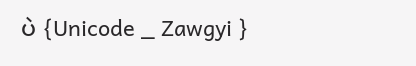ပဲ {Unicode _ Zawgyi }